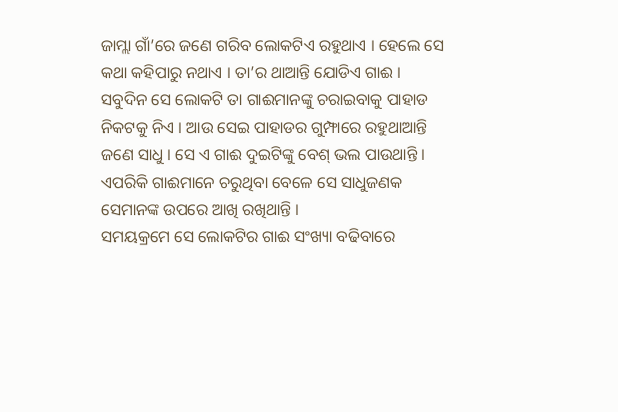ଜାମ୍ଲା ଗାଁ’ରେ ଜଣେ ଗରିବ ଲୋକଟିଏ ରହୁଥାଏ । ହେଲେ ସେ କଥା କହିପାରୁ ନଥାଏ । ତା’ର ଥାଆନ୍ତି ଯୋଡିଏ ଗାଈ । ସବୁଦିନ ସେ ଲୋକଟି ତା ଗାଈମାନଙ୍କୁ ଚରାଇବାକୁ ପାହାଡ ନିକଟକୁ ନିଏ । ଆଉ ସେଇ ପାହାଡର ଗୁମ୍ଫାରେ ରହୁଥାଆନ୍ତି ଜଣେ ସାଧୁ । ସେ ଏ ଗାଈ ଦୁଇଟିଙ୍କୁ ବେଶ୍ ଭଲ ପାଉଥାନ୍ତି । ଏପରିକି ଗାଈମାନେ ଚରୁଥିବା ବେଳେ ସେ ସାଧୁଜଣକ ସେମାନଙ୍କ ଉପରେ ଆଖି ରଖିଥାନ୍ତି ।
ସମୟକ୍ରମେ ସେ ଲୋକଟିର ଗାଈ ସଂଖ୍ୟା ବଢିବାରେ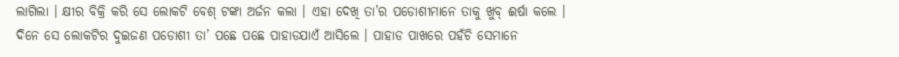ଲାଗିଲା । କ୍ଷୀର ବିକ୍ରି କରି ସେ ଲୋକଟି ବେଶ୍ ଟଙ୍କା ଅର୍ଜନ କଲା । ଏହା ଦେଖି ତା’ର ପଡୋଶୀମାନେ ତାକୁ ଖୁବ୍ ଈର୍ଷା କଲେ ।
ଦିନେ ସେ ଲୋକଟିର ଦୁଇଜଣ ପଡୋଶୀ ତା’ ପଛେ ପଛେ ପାହାଡଯାଏଁ ଆସିଲେ । ପାହାଡ ପାଖରେ ପହଁଚି ସେମାନେ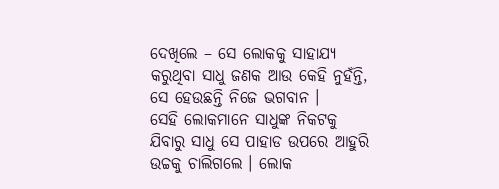ଦେଖିଲେ – ସେ ଲୋକକୁ ସାହାଯ୍ୟ କରୁଥିବା ସାଧୁ ଜଣକ ଆଉ କେହି ନୁହଁନ୍ତି, ସେ ହେଉଛନ୍ତି ନିଜେ ଭଗବାନ ।
ସେହି ଲୋକମାନେ ସାଧୁଙ୍କ ନିକଟକୁ ଯିବାରୁ ସାଧୁ ସେ ପାହାଡ ଉପରେ ଆହୁରି ଉଚ୍ଚକୁ ଚାଲିଗଲେ । ଲୋକ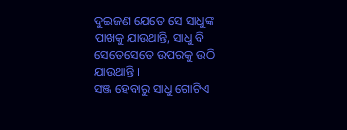ଦୁଇଜଣ ଯେତେ ସେ ସାଧୁଙ୍କ ପାଖକୁ ଯାଉଥାନ୍ତି, ସାଧୁ ବି ସେତେସେତେ ଉପରକୁ ଉଠି ଯାଉଥାନ୍ତି ।
ସଞ୍ଜ ହେବାରୁ ସାଧୁ ଗୋଟିଏ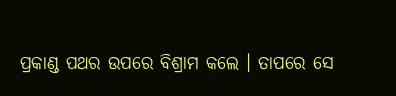ପ୍ରକାଣ୍ଡ ପଥର ଉପରେ ବିଶ୍ରାମ କଲେ । ତାପରେ ସେ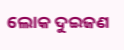ଲୋକ ଦୁଇଜଣ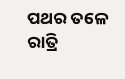ପଥର ତଳେ ରାତ୍ରି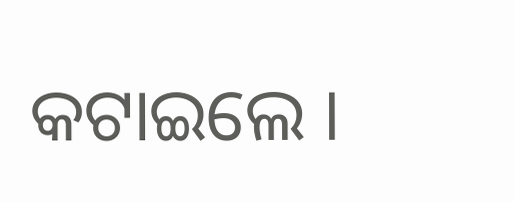କଟାଇଲେ ।